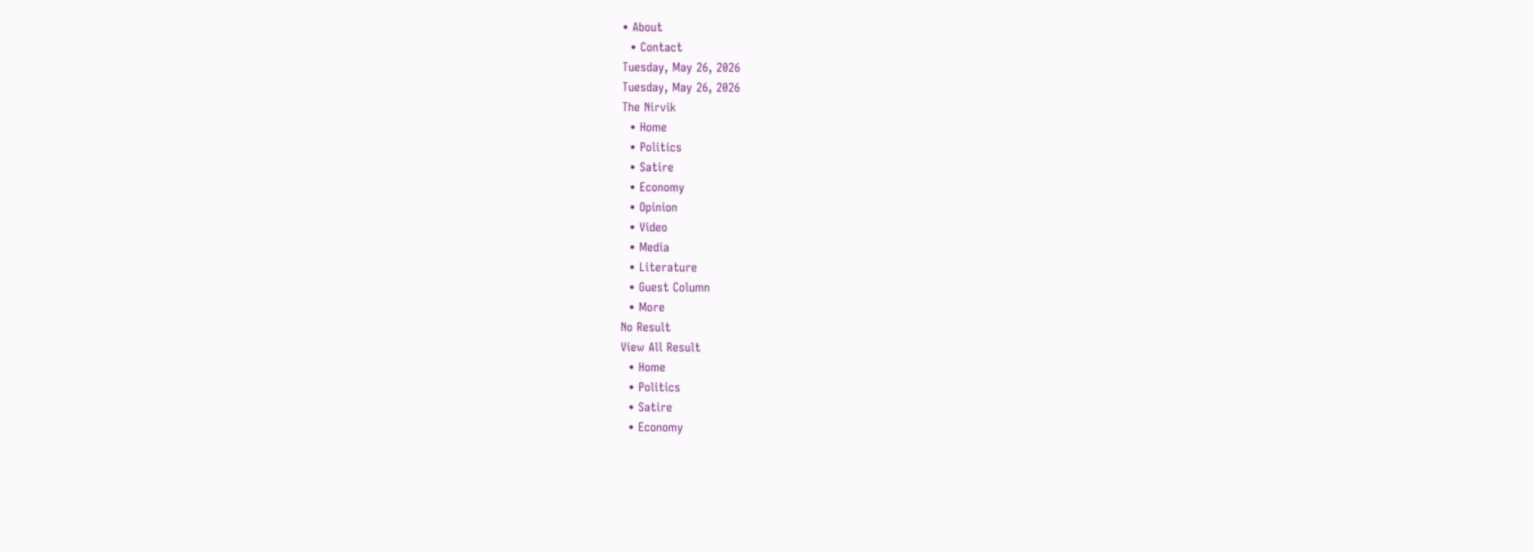• About
  • Contact
Tuesday, May 26, 2026
Tuesday, May 26, 2026
The Nirvik
  • Home
  • Politics
  • Satire
  • Economy
  • Opinion
  • Video
  • Media
  • Literature
  • Guest Column
  • More
No Result
View All Result
  • Home
  • Politics
  • Satire
  • Economy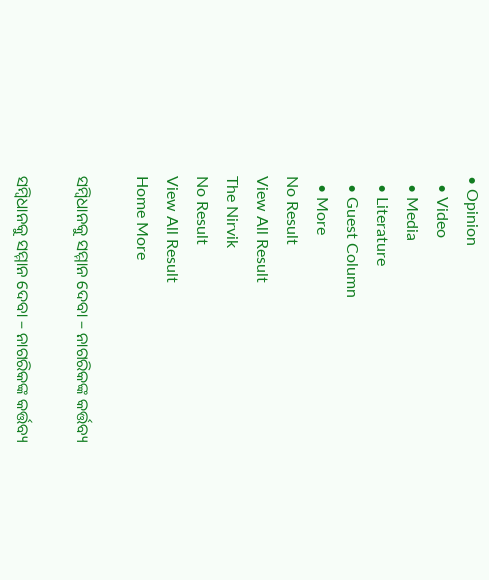• Opinion
  • Video
  • Media
  • Literature
  • Guest Column
  • More
No Result
View All Result
The Nirvik
No Result
View All Result
Home More

ସମ୍ବିଧାନକୁ ସମ୍ମାନ ଦେବା – ନାଗରିକଙ୍କ କର୍ତ୍ତବ୍ୟ

ସମ୍ବିଧାନକୁ ସମ୍ମାନ ଦେବା – ନାଗରିକଙ୍କ କର୍ତ୍ତବ୍ୟ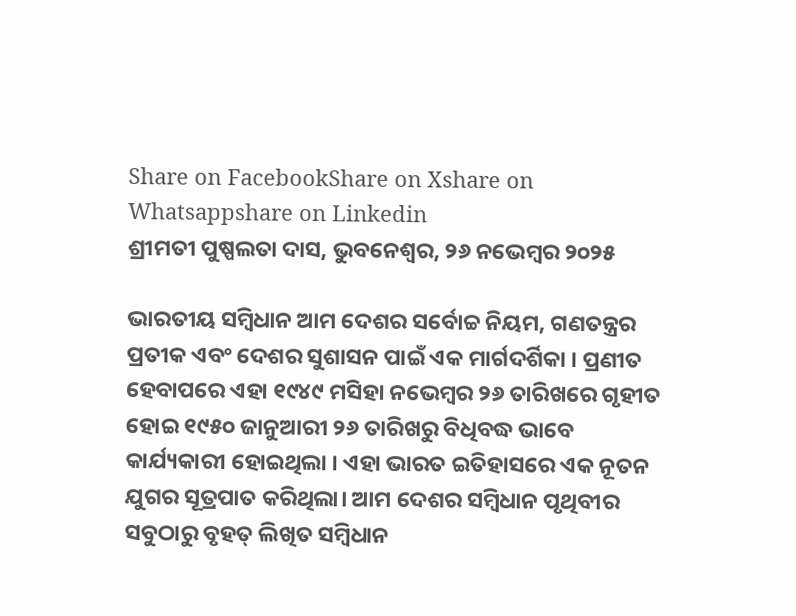Share on FacebookShare on Xshare on Whatsappshare on Linkedin
ଶ୍ରୀମତୀ ପୁଷ୍ପଲତା ଦାସ, ଭୁବନେଶ୍ବର, ୨୬ ନଭେମ୍ବର ୨୦୨୫

ଭାରତୀୟ ସମ୍ବିଧାନ ଆମ ଦେଶର ସର୍ବୋଚ୍ଚ ନିୟମ, ଗଣତନ୍ତ୍ରର ପ୍ରତୀକ ଏବଂ ଦେଶର ସୁଶାସନ ପାଇଁ ଏକ ମାର୍ଗଦର୍ଶିକା । ପ୍ରଣୀତ ହେବାପରେ ଏହା ୧୯୪୯ ମସିହା ନଭେମ୍ବର ୨୬ ତାରିଖରେ ଗୃହୀତ ହୋଇ ୧୯୫୦ ଜାନୁଆରୀ ୨୬ ତାରିଖରୁ ବିଧିବଦ୍ଧ ଭାବେ କାର୍ଯ୍ୟକାରୀ ହୋଇଥିଲା । ଏହା ଭାରତ ଇତିହାସରେ ଏକ ନୂତନ ଯୁଗର ସୂତ୍ରପାତ କରିଥିଲା। ଆମ ଦେଶର ସମ୍ବିଧାନ ପୃଥିବୀର ସବୁଠାରୁ ବୃହତ୍ ଲିଖିତ ସମ୍ବିଧାନ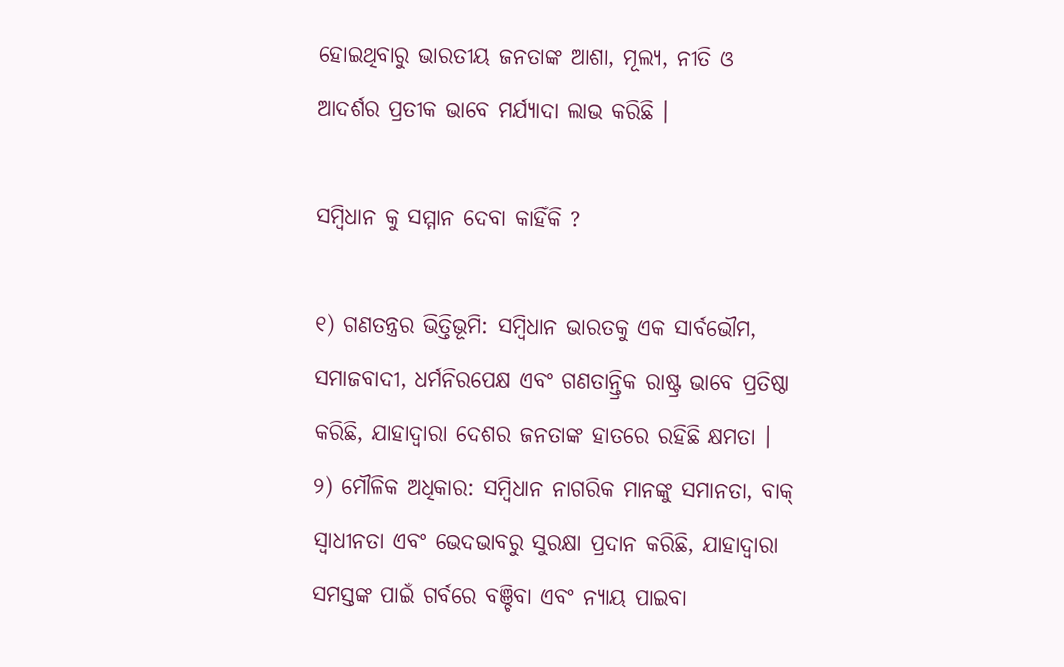ହୋଇଥିବାରୁ ଭାରତୀୟ ଜନତାଙ୍କ ଆଶା, ମୂଲ୍ୟ, ନୀତି ଓ ଆଦର୍ଶର ପ୍ରତୀକ ଭାବେ ମର୍ଯ୍ୟାଦା ଲାଭ କରିଛି ।

ସମ୍ବିଧାନ କୁ ସମ୍ମାନ ଦେବା କାହିଁକି ?

୧) ଗଣତନ୍ତ୍ରର ଭିତ୍ତିଭୂମି: ସମ୍ବିଧାନ ଭାରତକୁ ଏକ ସାର୍ବଭୌମ, ସମାଜବାଦୀ, ଧର୍ମନିରପେକ୍ଷ ଏବଂ ଗଣତାନ୍ତ୍ରିକ ରାଷ୍ଟ୍ର ଭାବେ ପ୍ରତିଷ୍ଠା କରିଛି, ଯାହାଦ୍ୱାରା ଦେଶର ଜନତାଙ୍କ ହାତରେ ରହିଛି କ୍ଷମତା ।
୨) ମୌଳିକ ଅଧିକାର: ସମ୍ବିଧାନ ନାଗରିକ ମାନଙ୍କୁ ସମାନତା, ବାକ୍ ସ୍ୱାଧୀନତା ଏବଂ ଭେଦଭାବରୁ ସୁରକ୍ଷା ପ୍ରଦାନ କରିଛି, ଯାହାଦ୍ୱାରା ସମସ୍ତଙ୍କ ପାଇଁ ଗର୍ବରେ ବଞ୍ଚିବା ଏବଂ ନ୍ୟାୟ ପାଇବା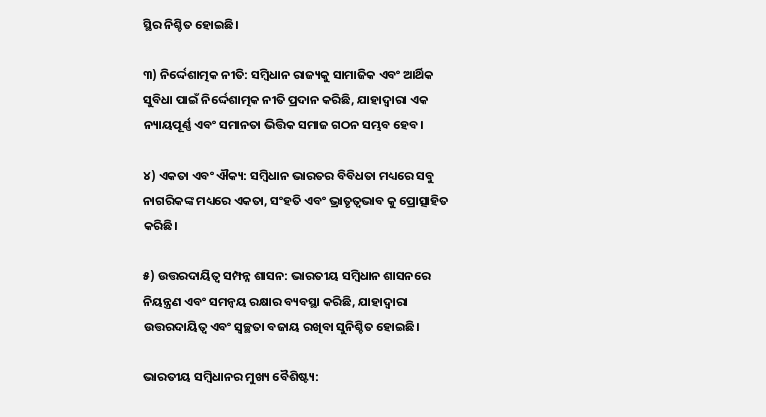ସ୍ଥିର ନିଶ୍ଚିତ ହୋଇଛି।

୩) ନିର୍ଦ୍ଦେଶାତ୍ମକ ନୀତି: ସମ୍ବିଧାନ ରାଜ୍ୟକୁ ସାମାଜିକ ଏବଂ ଆର୍ଥିକ ସୁବିଧା ପାଇଁ ନିର୍ଦ୍ଦେଶାତ୍ମକ ନୀତି ପ୍ରଦାନ କରିଛି, ଯାହାଦ୍ୱାରା ଏକ ନ୍ୟାୟପୂର୍ଣ୍ଣ ଏବଂ ସମାନତା ଭିତ୍ତିକ ସମାଜ ଗଠନ ସମ୍ଭବ ହେବ।

୪) ଏକତା ଏବଂ ଐକ୍ୟ: ସମ୍ବିଧାନ ଭାରତର ବିବିଧତା ମଧ୍ୟରେ ସବୁ ନାଗରିକଙ୍କ ମଧ୍ୟରେ ଏକତା, ସଂହତି ଏବଂ ଭ୍ରାତୃତ୍ୱଭାବ କୁ ପ୍ରୋତ୍ସାହିତ କରିଛି।

୫) ଉତ୍ତରଦାୟିତ୍ୱ ସମ୍ପନ୍ନ ଶାସନ: ଭାରତୀୟ ସମ୍ବିଧାନ ଶାସନରେ ନିୟନ୍ତ୍ରଣ ଏବଂ ସମନ୍ଵୟ ରକ୍ଷାର ବ୍ୟବସ୍ଥା କରିଛି, ଯାହାଦ୍ୱାରା ଉତ୍ତରଦାୟିତ୍ୱ ଏବଂ ସ୍ୱଚ୍ଛତା ବଜାୟ ରଖିବା ସୁନିଶ୍ଚିତ ହୋଇଛି।

ଭାରତୀୟ ସମ୍ବିଧାନର ମୁଖ୍ୟ ବୈଶିଷ୍ଟ୍ୟ: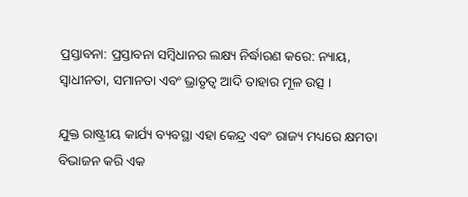ପ୍ରସ୍ତାବନା: ପ୍ରସ୍ତାବନା ସମ୍ବିଧାନର ଲକ୍ଷ୍ୟ ନିର୍ଦ୍ଧାରଣ କରେ: ନ୍ୟାୟ, ସ୍ୱାଧୀନତା, ସମାନତା ଏବଂ ଭ୍ରାତୃତ୍ୱ ଆଦି ତାହାର ମୂଳ ଉତ୍ସ ।

ଯୁକ୍ତ ରାଷ୍ଟ୍ରୀୟ କାର୍ଯ୍ୟ ବ୍ୟବସ୍ଥା ଏହା କେନ୍ଦ୍ର ଏବଂ ରାଜ୍ୟ ମଧ୍ୟରେ କ୍ଷମତା ବିଭାଜନ କରି ଏକ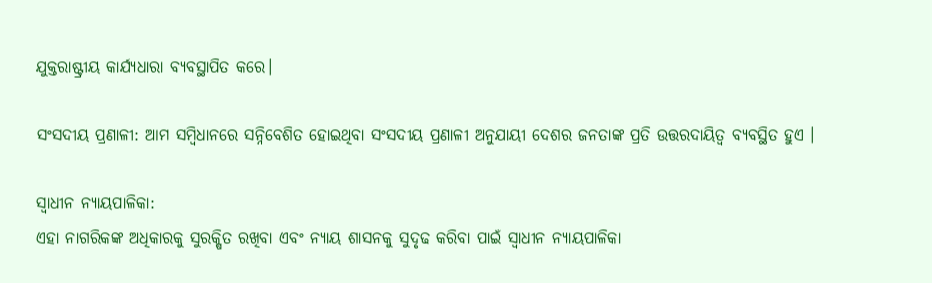ଯୁକ୍ତରାଷ୍ଟ୍ରୀୟ କାର୍ଯ୍ୟଧାରା ବ୍ୟବସ୍ଥାପିତ କରେ।

ସଂସଦୀୟ ପ୍ରଣାଳୀ: ଆମ ସମ୍ବିଧାନରେ ସନ୍ନିବେଶିତ ହୋଇଥିବା ସଂସଦୀୟ ପ୍ରଣାଳୀ ଅନୁଯାୟୀ ଦେଶର ଜନତାଙ୍କ ପ୍ରତି ଉତ୍ତରଦାୟିତ୍ୱ ବ୍ୟବସ୍ଥିତ ହୁଏ ।

ସ୍ୱାଧୀନ ନ୍ୟାୟପାଳିକା:
ଏହା ନାଗରିକଙ୍କ ଅଧିକାରକୁ ସୁରକ୍ଷିତ ରଖିବା ଏବଂ ନ୍ୟାୟ ଶାସନକୁ ସୁଦୃଢ କରିବା ପାଇଁ ସ୍ୱାଧୀନ ନ୍ୟାୟପାଳିକା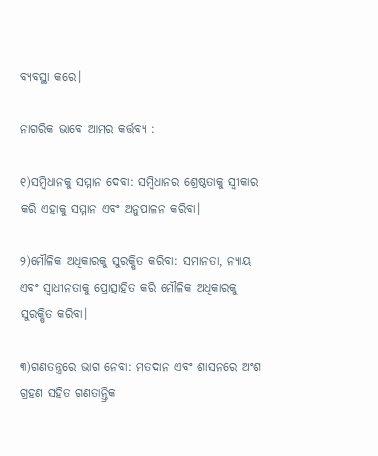ବ୍ୟବସ୍ଥା କରେ।

ନାଗରିକ ଭାବେ ଆମର କର୍ତ୍ତବ୍ୟ :

୧)ସମ୍ବିଧାନକୁ ସମ୍ମାନ ଦେବା: ସମ୍ବିଧାନର ଶ୍ରେଷ୍ଠତାକୁ ସ୍ୱୀକାର କରି ଏହାକୁ ସମ୍ମାନ ଏବଂ ଅନୁପାଳନ କରିବା।

୨)ମୌଳିକ ଅଧିକାରକୁ ସୁରକ୍ଷିତ କରିବା: ସମାନତା, ନ୍ୟାୟ ଏବଂ ସ୍ୱାଧୀନତାକୁ ପ୍ରୋତ୍ସାହିତ କରି ମୌଳିକ ଅଧିକାରକୁ ସୁରକ୍ଷିତ କରିବା।

୩)ଗଣତନ୍ତ୍ରରେ ଭାଗ ନେବା: ମତଦାନ ଏବଂ ଶାସନରେ ଅଂଶ ଗ୍ରହଣ ସହିତ ଗଣତାନ୍ତ୍ରିକ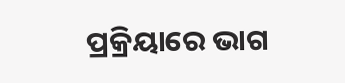ପ୍ରକ୍ରିୟାରେ ଭାଗ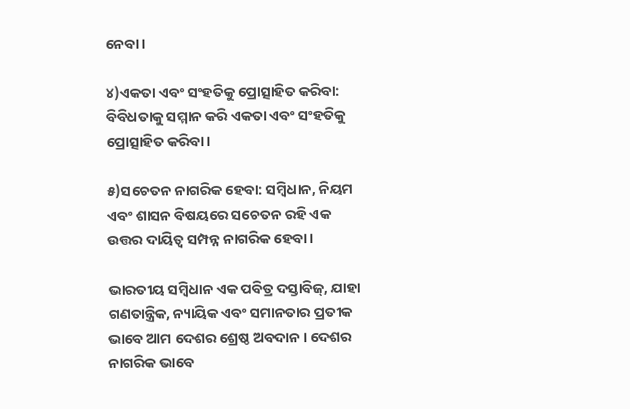ନେବା।

୪)ଏକତା ଏବଂ ସଂହତିକୁ ପ୍ରୋତ୍ସାହିତ କରିବା: ବିବିଧତାକୁ ସମ୍ମାନ କରି ଏକତା ଏବଂ ସଂହତିକୁ ପ୍ରୋତ୍ସାହିତ କରିବା।

୫)ସଚେତନ ନାଗରିକ ହେବା: ସମ୍ବିଧାନ, ନିୟମ ଏବଂ ଶାସନ ବିଷୟରେ ସଚେତନ ରହି ଏକ ଉତ୍ତର ଦାୟିତ୍ୱ ସମ୍ପନ୍ନ ନାଗରିକ ହେବା।

ଭାରତୀୟ ସମ୍ବିଧାନ ଏକ ପବିତ୍ର ଦସ୍ତାବିଜ୍, ଯାହା ଗଣତାନ୍ତ୍ରିକ, ନ୍ୟାୟିକ ଏବଂ ସମାନତାର ପ୍ରତୀକ ଭାବେ ଆମ ଦେଶର ଶ୍ରେଷ୍ଠ ଅବଦାନ । ଦେଶର ନାଗରିକ ଭାବେ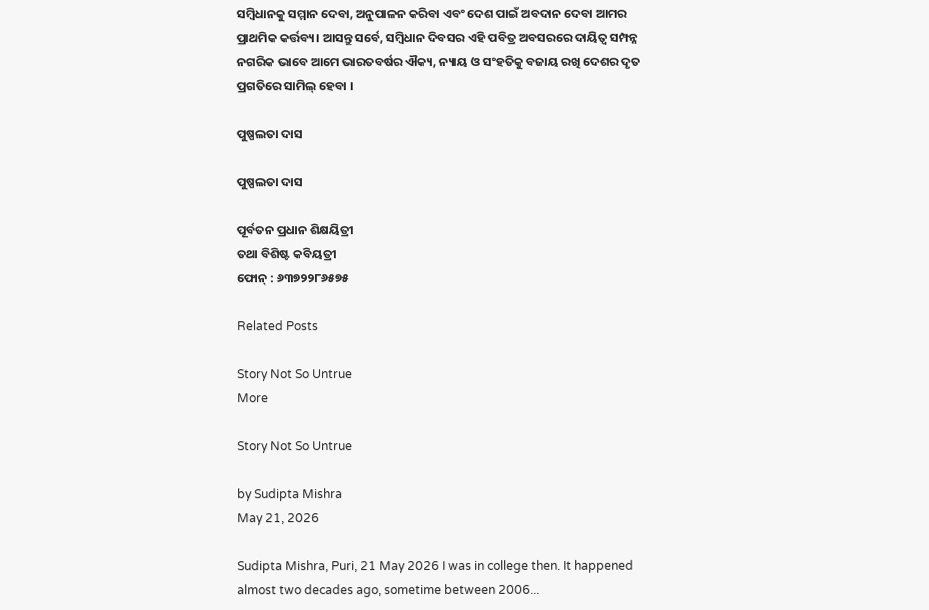ସମ୍ବିଧାନକୁ ସମ୍ମାନ ଦେବା, ଅନୁପାଳନ କରିବା ଏବଂ ଦେଶ ପାଇଁ ଅବଦାନ ଦେବା ଆମର ପ୍ରାଥମିକ କର୍ତ୍ତବ୍ୟ। ଆସନ୍ତୁ ସର୍ବେ, ସମ୍ବିଧାନ ଦିବସର ଏହି ପବିତ୍ର ଅବସରରେ ଦାୟିତ୍ଵ ସମ୍ପନ୍ନ ନଗରିକ ଭାବେ ଆମେ ଭାରତବର୍ଷର ଐକ୍ୟ, ନ୍ୟାୟ ଓ ସଂହତିକୁ ବଜାୟ ରଖି ଦେଶର ଦୃତ ପ୍ରଗତିରେ ସାମିଲ୍ ହେବା ।

ପୁଷ୍ପଲତା ଦାସ

ପୁଷ୍ପଲତା ଦାସ

ପୂର୍ବତନ ପ୍ରଧାନ ଶିକ୍ଷୟିତ୍ରୀ
ତଥା ବିଶିଷ୍ଟ କବିୟତ୍ରୀ
ଫୋନ୍ : ୬୩୭୨୨୮୬୫୭୫

Related Posts

Story Not So Untrue
More

Story Not So Untrue

by Sudipta Mishra
May 21, 2026

Sudipta Mishra, Puri, 21 May 2026 I was in college then. It happened almost two decades ago, sometime between 2006...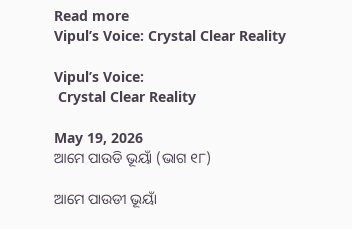Read more
Vipul’s Voice: Crystal Clear Reality

Vipul’s Voice:
 Crystal Clear Reality

May 19, 2026
ଆମେ ପାଉଡି ଭୂୟାଁ (ଭାଗ ୧୮)

ଆମେ ପାଉଡୀ ଭୂୟାଁ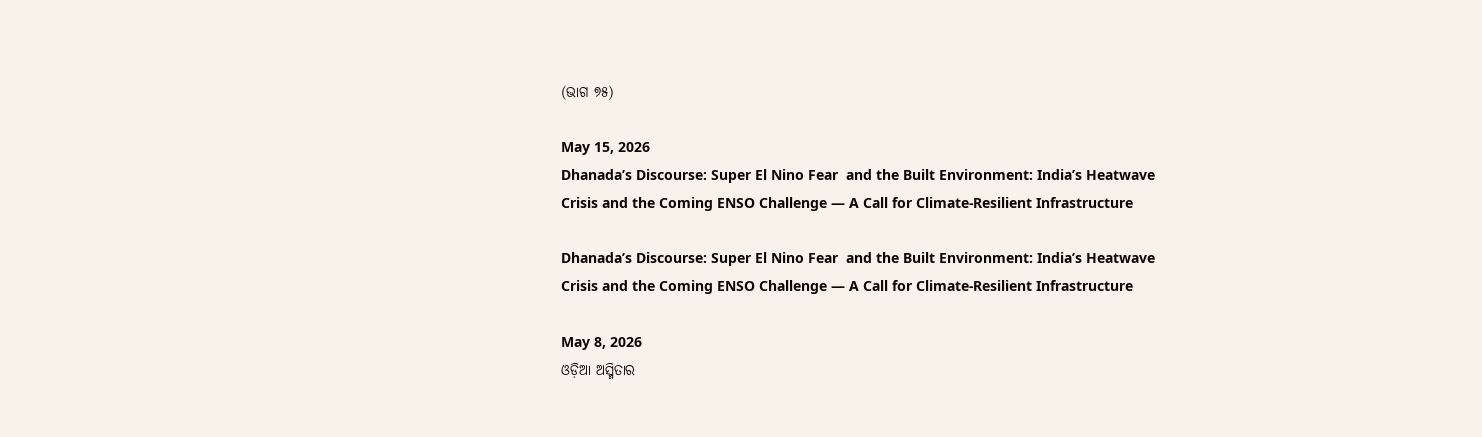(ଭାଗ ୭୫)

May 15, 2026
Dhanada’s Discourse: Super El Nino Fear  and the Built Environment: India’s Heatwave Crisis and the Coming ENSO Challenge — A Call for Climate-Resilient Infrastructure

Dhanada’s Discourse: Super El Nino Fear  and the Built Environment: India’s Heatwave Crisis and the Coming ENSO Challenge — A Call for Climate-Resilient Infrastructure

May 8, 2026
ଓଡ଼ିଆ ଅସ୍ମିତାର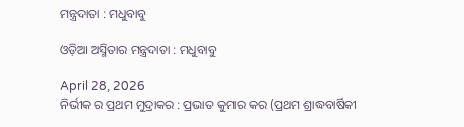ମନ୍ତ୍ରଦାତା : ମଧୁବାବୁ

ଓଡ଼ିଆ ଅସ୍ମିତାର ମନ୍ତ୍ରଦାତା : ମଧୁବାବୁ

April 28, 2026
ନିର୍ଭୀକ ର ପ୍ରଥମ ମୁଦ୍ରାକର : ପ୍ରଭାତ କୁମାର କର (ପ୍ରଥମ ଶ୍ରାଦ୍ଧବାର୍ଷିକୀ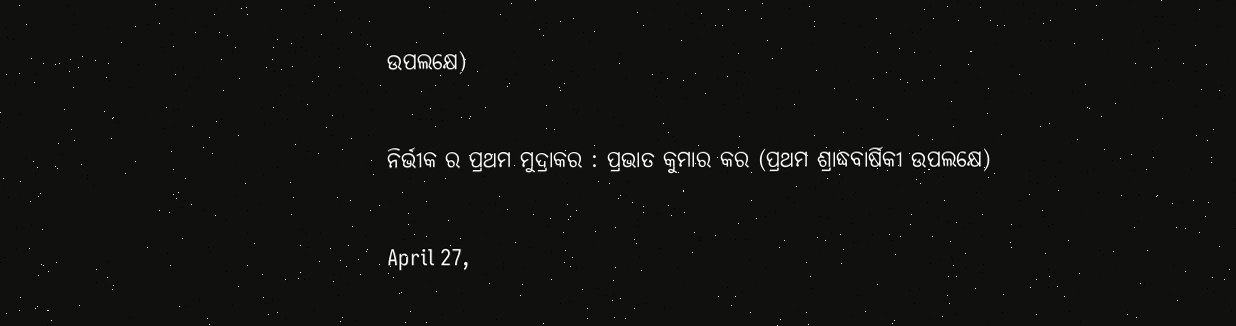ଉପଲକ୍ଷେ)

ନିର୍ଭୀକ ର ପ୍ରଥମ ମୁଦ୍ରାକର : ପ୍ରଭାତ କୁମାର କର (ପ୍ରଥମ ଶ୍ରାଦ୍ଧବାର୍ଷିକୀ ଉପଲକ୍ଷେ)

April 27,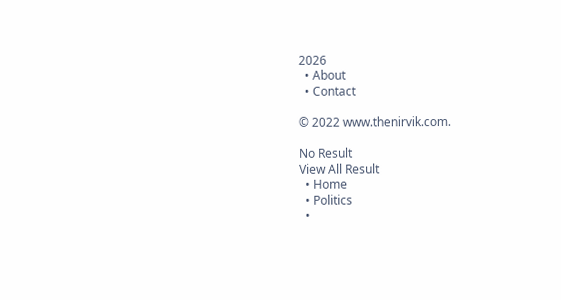2026
  • About
  • Contact

© 2022 www.thenirvik.com.

No Result
View All Result
  • Home
  • Politics
  •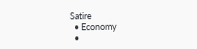Satire
  • Economy
  •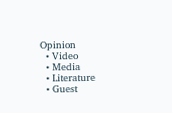Opinion
  • Video
  • Media
  • Literature
  • Guest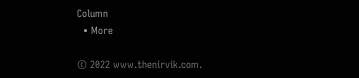Column
  • More

© 2022 www.thenirvik.com.